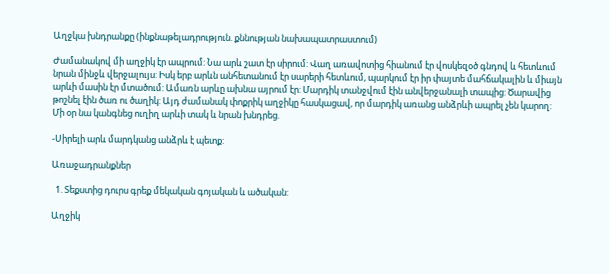Աղջկա խնդրանքը (ինքնաթելադրություն. քննության նախապատրաստում)

Ժամանակով մի աղջիկ էր ապրում: Նա արև շատ էր սիրում: Վաղ առավոտից հիանում էր վոսկեզօծ գնդով և հետևում նրան մինջև վերջալույս: Իսկ երբ արևն անհետանում էր սարերի հետևում, պարկում էր իր փայտե մահճակալին և միայն արևի մասին էր մտածում: Ամառն արևը ախնա այրում էր: Մարդիկ տանջվում էին անվերջանալի տապից: Ծարավից թոշնել էին ծառ ու ծաղիկ: Այդ ժամանակ փոքրիկ աղջիկը հասկացավ, որ մարդիկ առանց անձրևի ապրել չեն կարող: Մի օր նա կանգնեց ուղիղ արևի տակ և նրան խնդրեց.

-Սիրելի արև մարդկանց անձրև է պետք:

Առաջադրանքներ

  1. Տեքստից դուրս գրեք մեկական գոյական և ածական:

Աղջիկ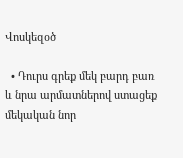Վոսկեզօծ

  • Դուրս գրեք մեկ բարդ բառ և նրա արմատներով ստացեք մեկական նոր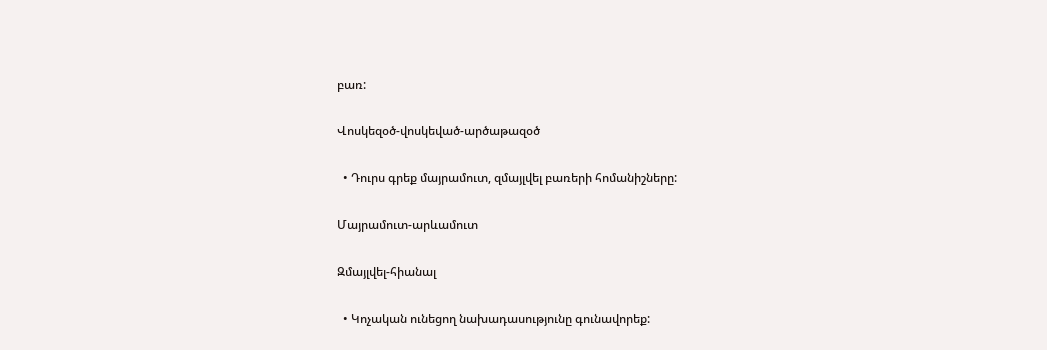բառ:

Վոսկեզօծ-վոսկեված-արծաթազօծ

  • Դուրս գրեք մայրամուտ, զմայլվել բառերի հոմանիշները:

Մայրամուտ-արևամուտ

Զմայլվել-հիանալ

  • Կոչական ունեցող նախադասությունը գունավորեք: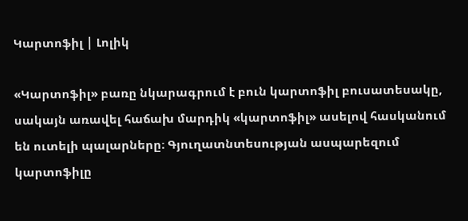Կարտոֆիլ | Լոլիկ

«Կարտոֆիլ» բառը նկարագրում է բուն կարտոֆիլ բուսատեսակը, սակայն առավել հաճախ մարդիկ «կարտոֆիլ» ասելով հասկանում են ուտելի պալարները։ Գյուղատնտեսության ասպարեզում կարտոֆիլը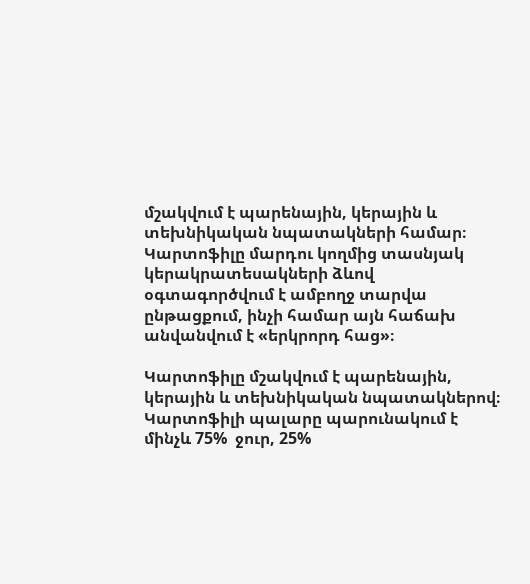մշակվում է պարենային, կերային և տեխնիկական նպատակների համար։ Կարտոֆիլը մարդու կողմից տասնյակ կերակրատեսակների ձևով օգտագործվում է ամբողջ տարվա ընթացքում, ինչի համար այն հաճախ անվանվում է «երկրորդ հաց»։

Կարտոֆիլը մշակվում է պարենային, կերային և տեխնիկական նպատակներով։ Կարտոֆիլի պալարը պարունակում է մինչև 75%  ջուր, 25%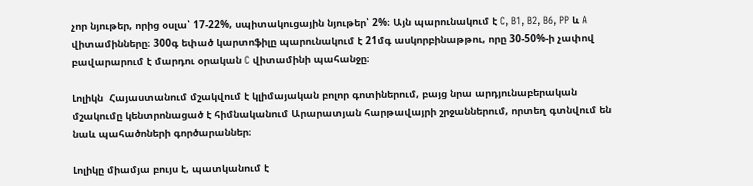չոր նյութեր, որից օսլա՝ 17-22%, սպիտակուցային նյութեր՝ 2%։ Այն պարունակում է C, B1, B2, B6, PP և A վիտամինները։ 300գ եփած կարտոֆիլը պարունակում է 21մգ ասկորբինաթթու, որը 30-50%-ի չափով բավարարում է մարդու օրական C վիտամինի պահանջը։

Լոլիկն  Հայաստանում մշակվում է կլիմայական բոլոր գոտիներում, բայց նրա արդյունաբերական մշակումը կենտրոնացած է հիմնականում Արարատյան հարթավայրի շրջաններում, որտեղ գտնվում են նաև պահածոների գործարաններ։

Լոլիկը միամյա բույս է, պատկանում է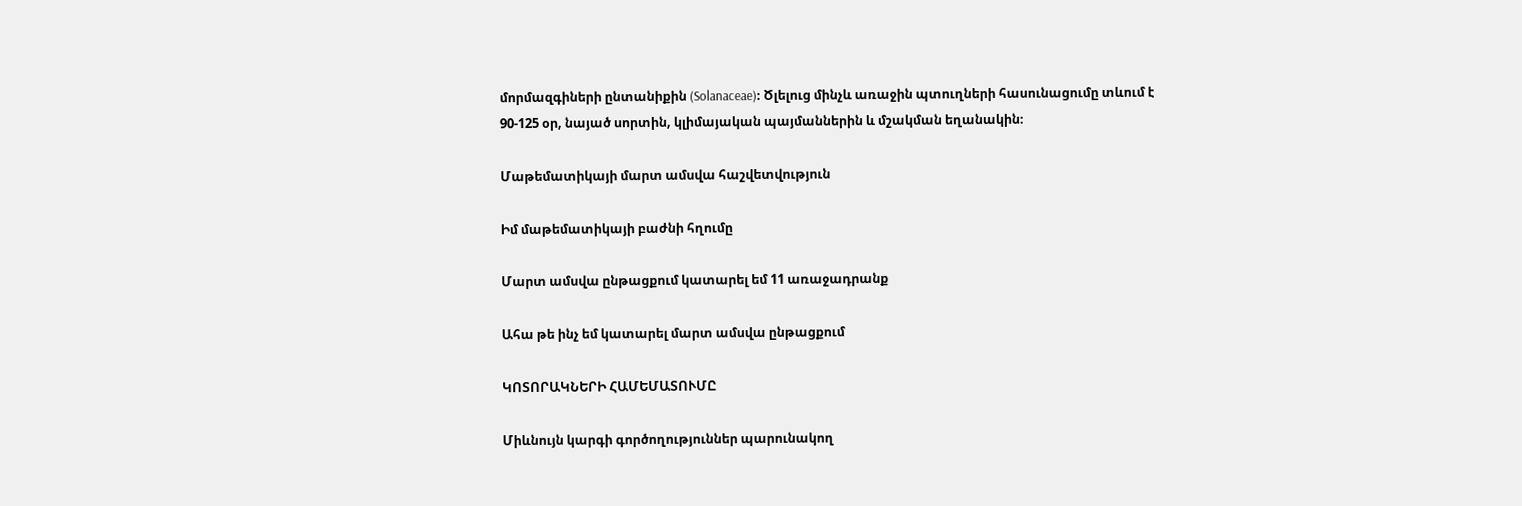մորմազգիների ընտանիքին (Solanaceae)։ Ծլելուց մինչև առաջին պտուղների հասունացումը տևում է 90-125 օր, նայած սորտին, կլիմայական պայմաններին և մշակման եղանակին։

Մաթեմատիկայի մարտ ամսվա հաշվետվություն

Իմ մաթեմատիկայի բաժնի հղումը

Մարտ ամսվա ընթացքում կատարել եմ 11 առաջադրանք

Ահա թե ինչ եմ կատարել մարտ ամսվա ընթացքում

ԿՈՏՈՐԱԿՆԵՐԻ ՀԱՄԵՄԱՏՈՒՄԸ

Միևնույն կարգի գործողություններ պարունակող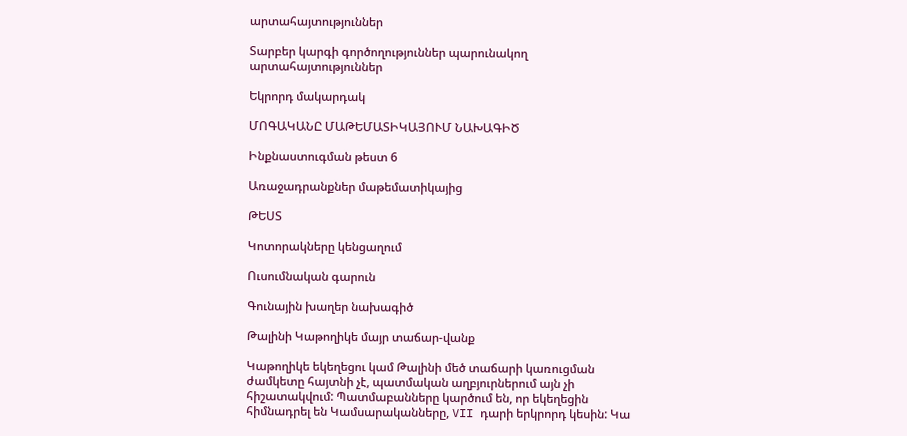արտահայտություններ

Տարբեր կարգի գործողություններ պարունակող արտահայտություններ

Եկրորդ մակարդակ

ՄՈԳԱԿԱՆԸ ՄԱԹԵՄԱՏԻԿԱՅՈՒՄ ՆԱԽԱԳԻԾ

Ինքնաստուգման թեստ 6

Առաջադրանքներ մաթեմատիկայից

ԹԵՍՏ

Կոտորակները կենցաղում

Ուսումնական գարուն

Գունային խաղեր նախագիծ

Թալինի Կաթողիկե մայր տաճար-վանք

Կաթողիկե եկեղեցու կամ Թալինի մեծ տաճարի կառուցման ժամկետը հայտնի չէ, պատմական աղբյուրներում այն չի հիշատակվում: Պատմաբանները կարծում են, որ եկեղեցին հիմնադրել են Կամսարականները, VII դարի երկրորդ կեսին: Կա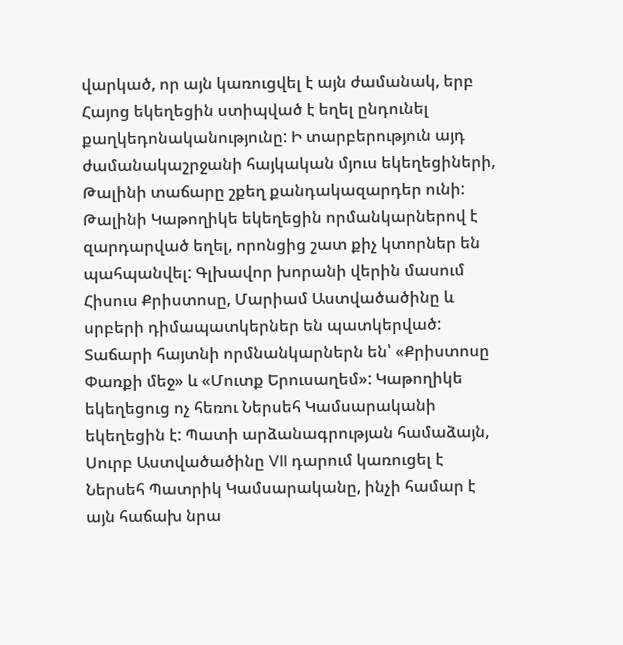վարկած, որ այն կառուցվել է այն ժամանակ, երբ Հայոց եկեղեցին ստիպված է եղել ընդունել քաղկեդոնականությունը: Ի տարբերություն այդ ժամանակաշրջանի հայկական մյուս եկեղեցիների, Թալինի տաճարը շքեղ քանդակազարդեր ունի: Թալինի Կաթողիկե եկեղեցին որմանկարներով է զարդարված եղել, որոնցից շատ քիչ կտորներ են պահպանվել: Գլխավոր խորանի վերին մասում Հիսուս Քրիստոսը, Մարիամ Աստվածածինը և սրբերի դիմապատկերներ են պատկերված: Տաճարի հայտնի որմնանկարներն են՝ «Քրիստոսը Փառքի մեջ» և «Մուտք Երուսաղեմ»: Կաթողիկե եկեղեցուց ոչ հեռու Ներսեհ Կամսարականի եկեղեցին է: Պատի արձանագրության համաձայն, Սուրբ Աստվածածինը VII դարում կառուցել է Ներսեհ Պատրիկ Կամսարականը, ինչի համար է այն հաճախ նրա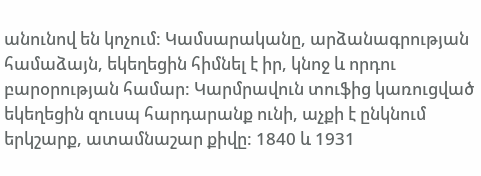անունով են կոչում: Կամսարականը, արձանագրության համաձայն, եկեղեցին հիմնել է իր, կնոջ և որդու բարօրության համար: Կարմրավուն տուֆից կառուցված եկեղեցին զուսպ հարդարանք ունի, աչքի է ընկնում երկշարք, ատամնաշար քիվը: 1840 և 1931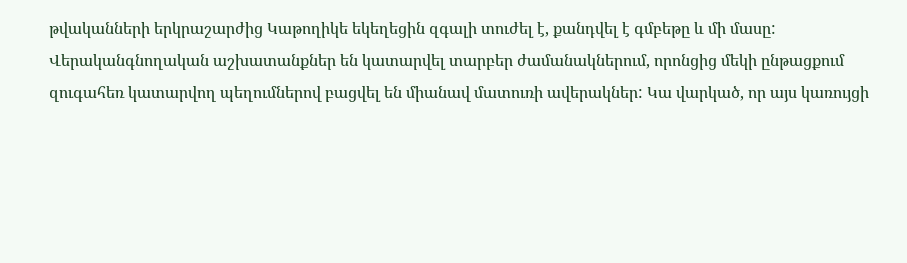թվականների երկրաշարժից Կաթողիկե եկեղեցին զգալի տուժել է, քանդվել է գմբեթը և մի մասը: Վերականգնողական աշխատանքներ են կատարվել տարբեր ժամանակներում, որոնցից մեկի ընթացքում զուգահեռ կատարվող պեղումներով բացվել են միանավ մատուռի ավերակներ: Կա վարկած, որ այս կառույցի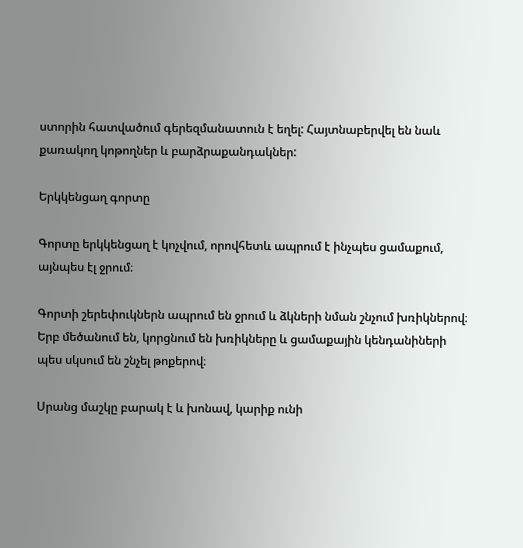ստորին հատվածում գերեզմանատուն է եղել: Հայտնաբերվել են նաև քառակող կոթողներ և բարձրաքանդակներ:

Երկկենցաղ գորտը

Գորտը երկկենցաղ է կոչվում, որովհետև ապրում է ինչպես ցամաքում, այնպես էլ ջրում։

Գորտի շերեփուկներն ապրում են ջրում և ձկների նման շնչում խռիկներով։ Երբ մեծանում են, կորցնում են խռիկները և ցամաքային կենդանիների պես սկսում են շնչել թոքերով։

Սրանց մաշկը բարակ է և խոնավ, կարիք ունի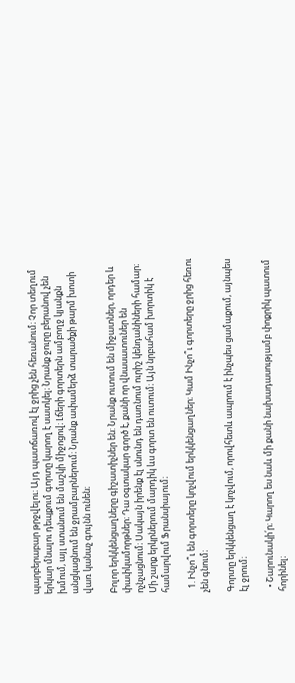պարբերաբար թրջվելու։ Այդ պատճառով էլ ջրից չեն հեռանում։ Չոր տեղում երկար մնալու դեպքում գորտը կարող է սատկել։ Նրանք ջուրը բերանով չեն խմում, այլ ստանում են մաշկի միջոցով։ Լճերի գորտերն ամբողջ կյանքն անցկացնում են ջրամբարներում։ Նրանք ափամերձ տարածքի թարմ խոտի վառ կանաչ գույնն ունեն։

Բոլոր երկկենցաղները գիշատիչներ են: Նրանք ուտում են միջատներ, որդեր և փափկամորթներ։ Դա օգտակար գործ է, քանի որ վնասատուներ են ոչնչացնում։ Սակայն իրենք էլ սնունդ են դառնում ուրիշ կենդանիների համար։ Մի շարք երկրներում մարդիկ ևս գորտ են ուտում։ Այն նրբահամ խորտիկ է համարվում Ֆրանսիայում։

  1. Ինչո՞ւ են գորտերը կոչվում երկկենցաղներ։ Կամ Ինչո՞ւ գորտերը ջրից հեռու չեն գնում։

Գորտը երկկենցաղ է կոչվում, որովհետև ապրում է ինչպես ցամաքում, այնպես էլ ջրում։

  • Շարունակի՛ր։ Կարող ես նաև մի քանի նախադասությամբ փոքրիկ պատում հորինել։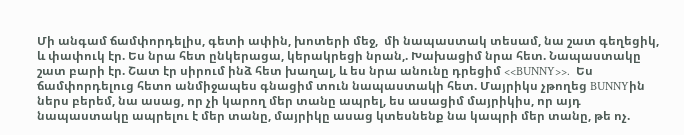Մի անգամ ճամփորդելիս, գետի ափին, խոտերի մեջ,  մի նապաստակ տեսամ, նա շատ գեղեցիկ, և փափուկ էր. Ես նրա հետ ընկերացա, կերակրեցի նրան,. Խախացիմ նրա հետ. Նապաստակը շատ բարի էր. Շատ էր սիրում ինձ հետ խաղալ, և ես նրա անունը դրեցիմ <<BUNNY>>.  Ես ճամփորդելուց հետո անմիջապես գնացիմ տուն նապաստակի հետ. Մայրիկս չթողեց BUNNYին ներս բերեմ, նա ասաց, որ չի կարող մեր տանը ապրել, ես ասացիմ մայրիկիս, որ այդ նապաստակը ապրելու է մեր տանը, մայրիկը ասաց կտեսնենք նա կապրի մեր տանը, թե ոչ.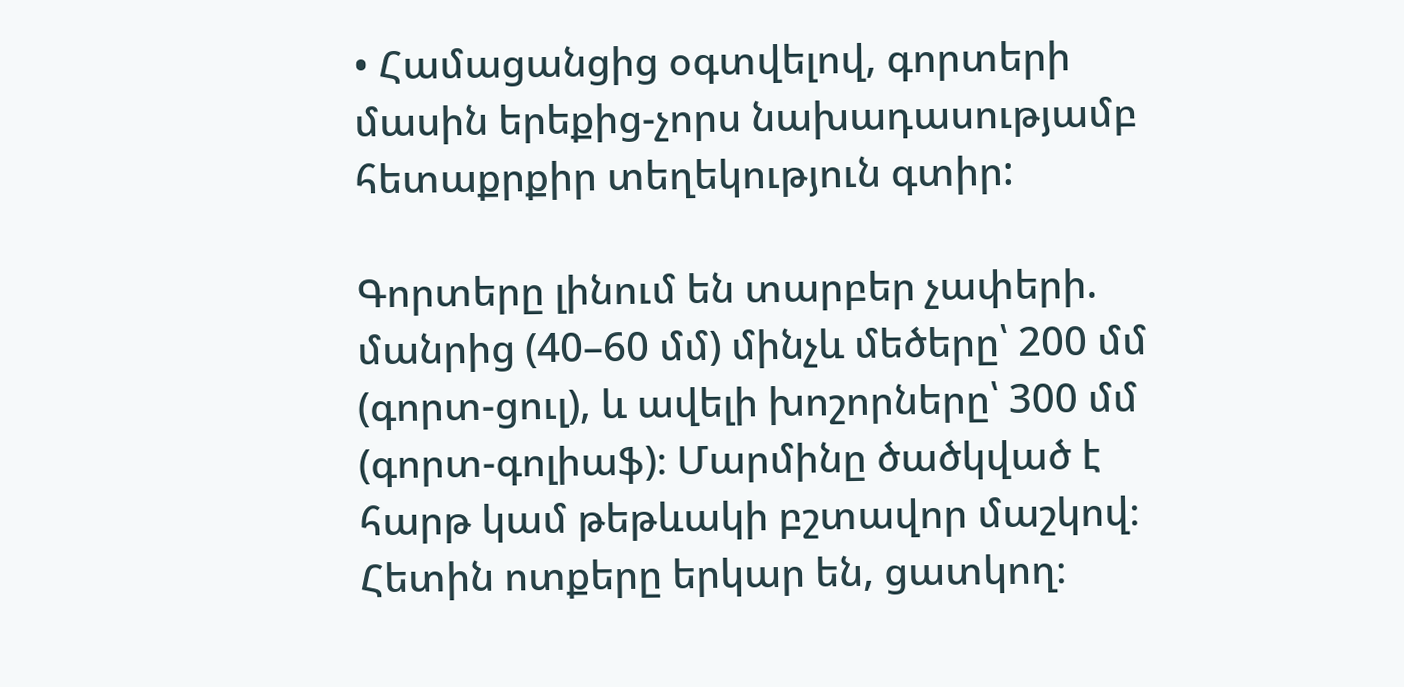• Համացանցից օգտվելով, գորտերի մասին երեքից-չորս նախադասությամբ հետաքրքիր տեղեկություն գտիր:

Գորտերը լինում են տարբեր չափերի. մանրից (40–60 մմ) մինչև մեծերը՝ 200 մմ (գորտ-ցուլ), և ավելի խոշորները՝ 300 մմ (գորտ-գոլիաֆ)։ Մարմինը ծածկված է հարթ կամ թեթևակի բշտավոր մաշկով։ Հետին ոտքերը երկար են, ցատկող։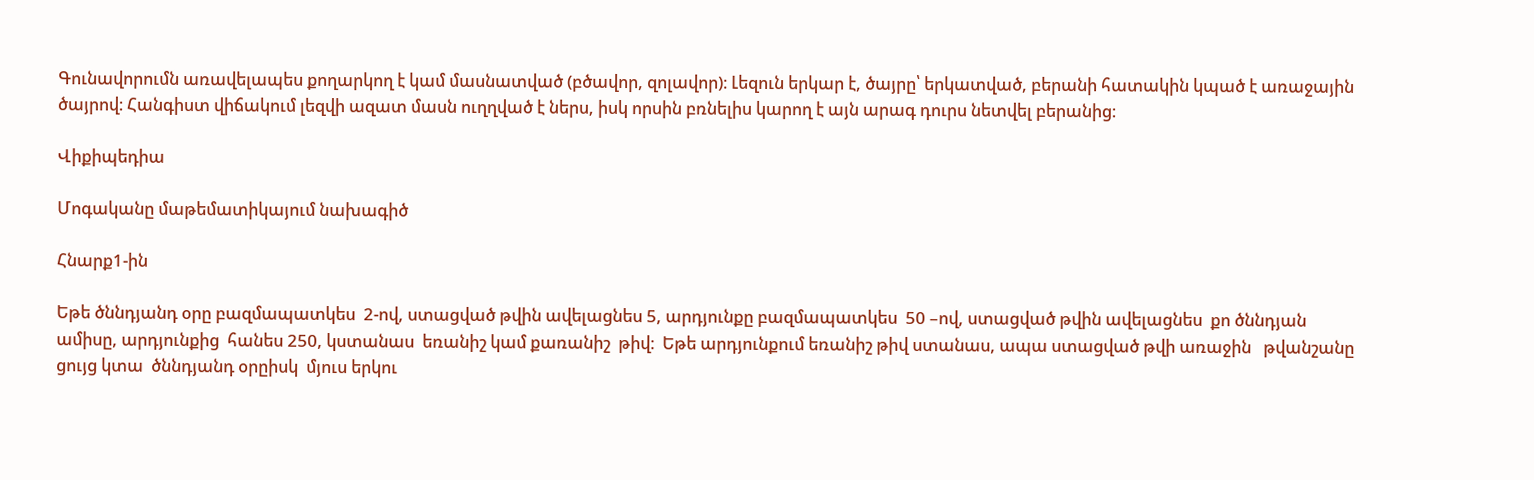Գունավորումն առավելապես քողարկող է կամ մասնատված (բծավոր, զոլավոր)։ Լեզուն երկար է, ծայրը՝ երկատված, բերանի հատակին կպած է առաջային ծայրով։ Հանգիստ վիճակում լեզվի ազատ մասն ուղղված է ներս, իսկ որսին բռնելիս կարող է այն արագ դուրս նետվել բերանից։

Վիքիպեդիա

Մոգականը մաթեմատիկայում նախագիծ

Հնարք1-ին

Եթե ծննդյանդ օրը բազմապատկես  2-ով, ստացված թվին ավելացնես 5, արդյունքը բազմապատկես  50 –ով, ստացված թվին ավելացնես  քո ծննդյան ամիսը, արդյունքից  հանես 250, կստանաս  եռանիշ կամ քառանիշ  թիվ։  Եթե արդյունքում եռանիշ թիվ ստանաս, ապա ստացված թվի առաջին   թվանշանը ցույց կտա  ծննդյանդ օրըիսկ  մյուս երկու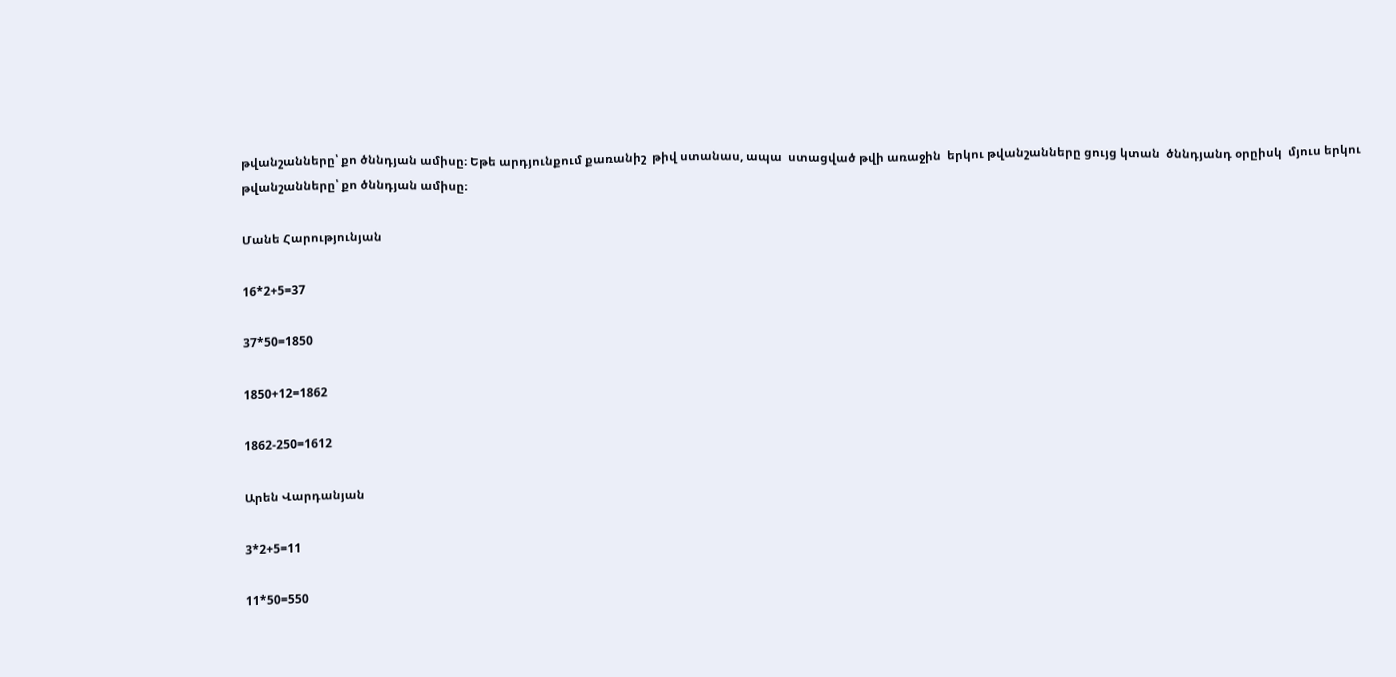թվանշանները՝ քո ծննդյան ամիսը։ Եթե արդյունքում քառանիշ  թիվ ստանաս, ապա  ստացված թվի առաջին  երկու թվանշանները ցույց կտան  ծննդյանդ օրըիսկ  մյուս երկու թվանշանները՝ քո ծննդյան ամիսը։

Մանե Հարությունյան

16*2+5=37

37*50=1850

1850+12=1862

1862-250=1612

Արեն Վարդանյան

3*2+5=11

11*50=550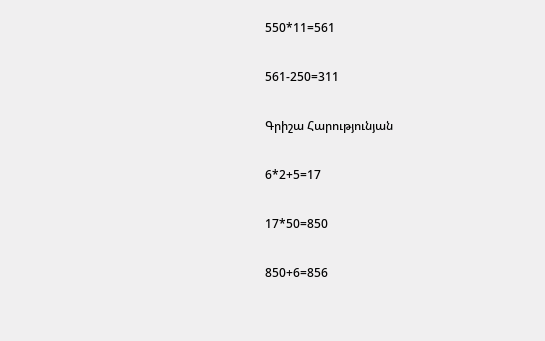550*11=561

561-250=311

Գրիշա Հարությունյան

6*2+5=17

17*50=850

850+6=856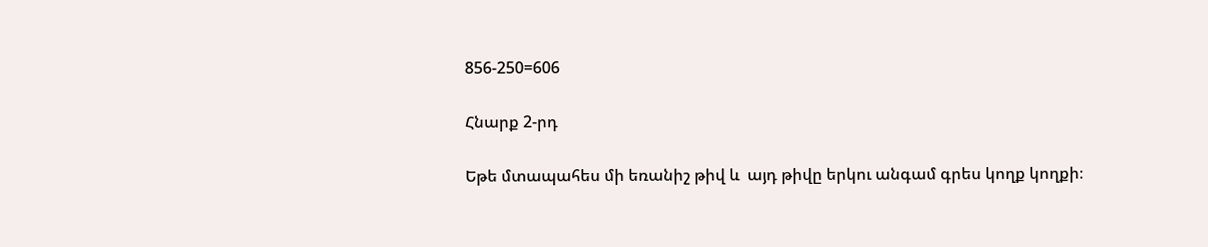856-250=606

Հնարք 2-րդ

Եթե մտապահես մի եռանիշ թիվ և  այդ թիվը երկու անգամ գրես կողք կողքի։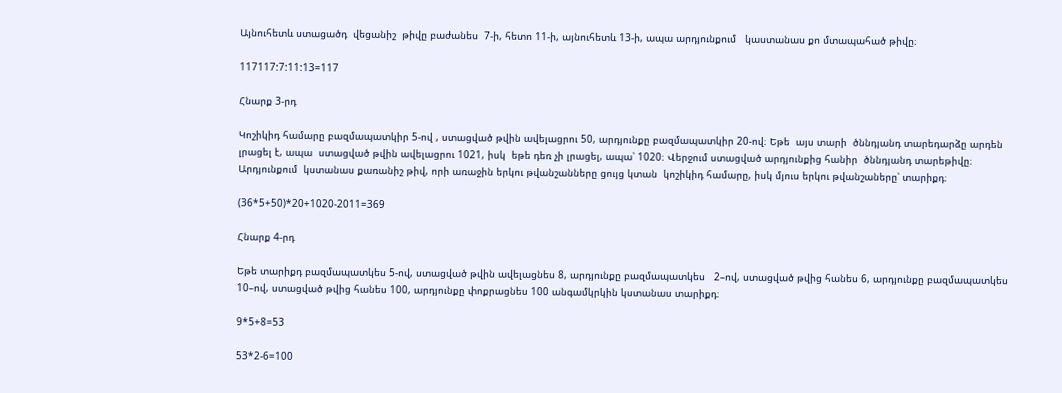Այնուհետև ստացածդ  վեցանիշ  թիվը բաժանես  7-ի, հետո 11-ի, այնուհետև 13-ի, ապա արդյունքում   կաստանաս քո մտապահած թիվը։

117117:7:11:13=117

Հնարք 3-րդ

Կոշիկիդ համարը բազմապատկիր 5-ով , ստացված թվին ավելացրու 50, արդյունքը բազմապատկիր 20-ով։ Եթե  այս տարի  ծննդյանդ տարեդարձը արդեն լրացել է, ապա  ստացված թվին ավելացրու 1021, իսկ  եթե դեռ չի լրացել, ապա՝ 1020։ Վերջում ստացված արդյունքից հանիր  ծննդյանդ տարեթիվը։ Արդյունքում  կստանաս քառանիշ թիվ, որի առաջին երկու թվանշանները ցույց կտան  կոշիկիդ համարը, իսկ մյուս երկու թվանշաները՝ տարիքդ։

(36*5+50)*20+1020-2011=369

Հնարք 4-րդ

Եթե տարիքդ բազմապատկես 5-ով, ստացված թվին ավելացնես 8, արդյունքը բազմապատկես   2–ով, ստացված թվից հանես 6, արդյունքը բազմապատկես   10–ով, ստացված թվից հանես 100, արդյունքը փոքրացնես 100 անգամկրկին կստանաս տարիքդ։

9*5+8=53

53*2-6=100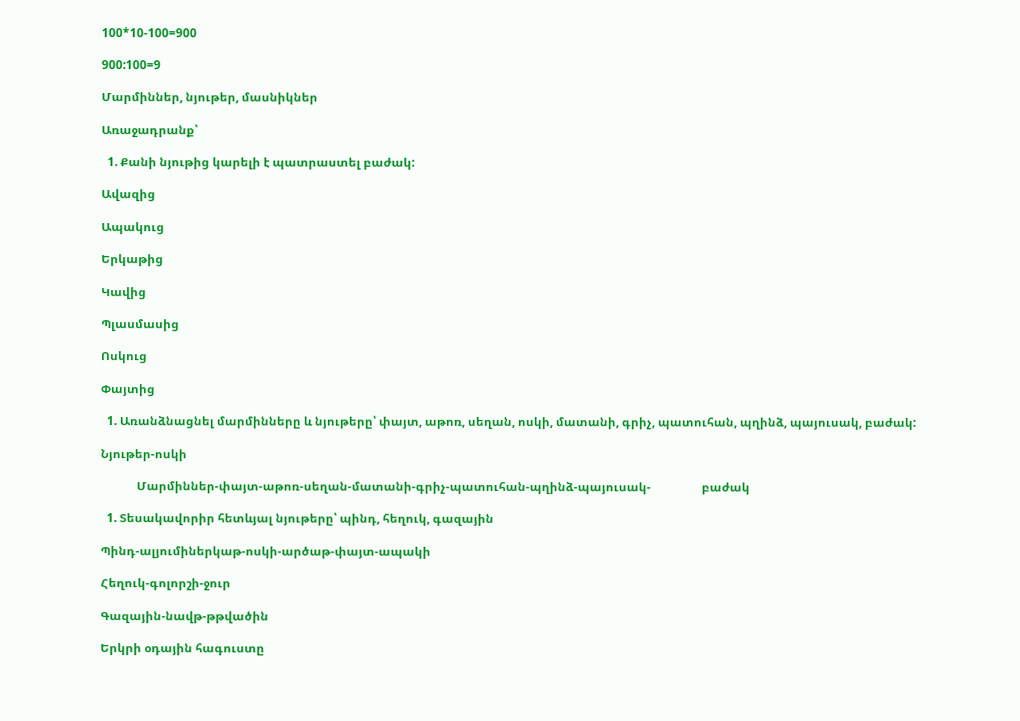100*10-100=900

900:100=9

Մարմիններ, նյութեր, մասնիկներ

Առաջադրանք՝

  1. Քանի նյութից կարելի է պատրաստել բաժակ:

Ավազից

Ապակուց

Երկաթից

Կավից

Պլասմասից

Ոսկուց

Փայտից

  1. Առանձնացնել մարմինները և նյութերը՝ փայտ, աթոռ, սեղան, ոսկի, մատանի, գրիչ, պատուհան, պղինձ, պայուսակ, բաժակ:

Նյութեր-ոսկի

            Մարմիններ-փայտ-աթոռ-սեղան-մատանի-գրիչ-պատուհան-պղինձ-պայուսակ-                 բաժակ

  1. Տեսակավորիր հետևյալ նյութերը՝ պինդ, հեղուկ, գազային

Պինդ-ալյումիներկաթ-ոսկի-արծաթ-փայտ-ապակի

Հեղուկ-գոլորշի-ջուր

Գազային-նավթ-թթվածին

Երկրի օդային հագուստը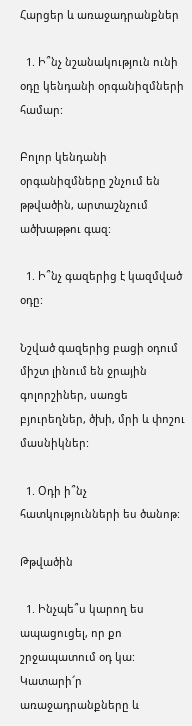Հարցեր և առաջադրանքներ

  1. Ի՞նչ նշանակություն ունի օդը կենդանի օրգանիզմների համար:

Բոլոր կենդանի օրգանիզմները շնչում են թթվածին, արտաշնչում ածխաթթու գազ:

  1. Ի՞նչ գազերից է կազմված օդը:

Նշված գազերից բացի օդում միշտ լինում են ջրային գոլորշիներ, սառցե բյուրեղներ, ծխի, մրի և փոշու մասնիկներ:

  1. Օդի ի՞նչ հատկությունների ես ծանոթ:

Թթվածին

  1. Ինչպե՞ս կարող ես ապացուցել, որ քո շրջապատում օդ կա: Կատարի՜ր առաջադրանքները և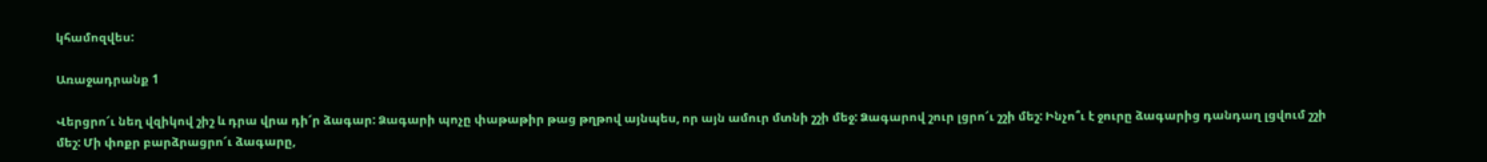կհամոզվես:

Առաջադրանք 1

Վերցրո՜ւ նեղ վզիկով շիշ և դրա վրա դի՜ր ձագար: Ձագարի պոչը փաթաթիր թաց թղթով այնպես, որ այն ամուր մտնի շշի մեջ: Ձագարով շուր լցրո՜ւ շշի մեշ: Ինչո՞ւ է ջուրը ձագարից դանդաղ լցվում շշի մեշ: Մի փոքր բարձրացրո՜ւ ձագարը,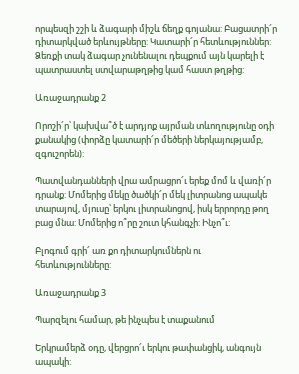որպեսզի շշի և ձագարի միշև ճեղք գոյանա: Բացատրի՜ր դիտարկված երևույթները: Կատարի՜ր հետևություններ: Ձեռքի տակ ձագար չունենալու դեպքում այն կարելի է պատրաստել ստվարաթղթից կամ հաստ թղթից:

Առաջադրանք 2

Որոշի՜ր՝ կախվա՞ծ է արդյոք այրման տևողությունը օդի քանակից (փորձը կատարի՜ր մեծերի ներկայությամբ, զգուշորեն):

Պատվանդանների վրա ամրացրո՜ւ երեք մոմ և վառի՜ր դրանք: Մոմերից մեկը ծածկի՜ր մեկ լիտրանոց ապակե տարայով, մյուսը՝ երկու լիտրանոցով, իսկ երրորդը թող բաց մնա: Մոմերից ո՞րը շուտ կհանգչի: Ինչո՞ւ:

Բլոգում գրի՜ առ քո դիտարկումներն ու հետևությունները:

Առաջադրանք 3

Պարզելու համար, թե ինչպես է տաքանում

Երկրամերձ օդը, վերցրո՜ւ երկու թափանցիկ, անգույն ապակի: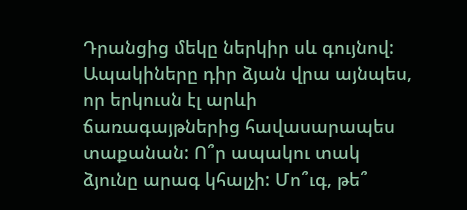Դրանցից մեկը ներկիր սև գույնով: Ապակիները դիր ձյան վրա այնպես, որ երկուսն էլ արևի ճառագայթներից հավասարապես տաքանան: Ո՞ր ապակու տակ ձյունը արագ կհալչի: Մո՞ւգ, թե՞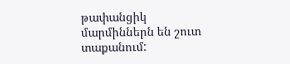թափանցիկ մարմիններն են շուտ տաքանում: